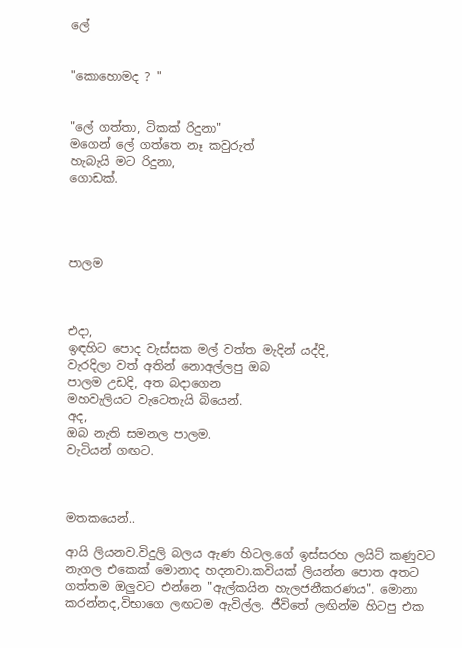ලේ


"කොහොමද ? "


"ලේ ගත්තා, ටිකක් රිදුනා"
මගෙන් ලේ ගත්තෙ නෑ කවුරුත්
හැබැයි මට රිදුනා,
ගොඩක්.




පාලම



එදා,
ඉඳහිට පොද වැස්සක මල් වත්ත මැදින් යද්දි,
වැරදිලා වත් අතින් නොඅල්ලපු ඔබ
පාලම උඩදි, අත බදාගෙන
මහවැලියට වැටෙතැයි බියෙන්.
අද,
ඔබ නැති සමනල පාලම.
වැටියන් ගඟට.



මතකයෙන්..

ආයි ලියනව.විදුලි බලය ඇණ හිටල.ගේ ඉස්සරහ ලයිට් කණුවට නැගල එකෙක් මොනාද හදනවා.කවියක් ලියන්න පොත අතට ගත්තම ඔලුවට එන්නෙ "ඇල්කයින හැලජනීකරණය". මොනා කරන්නද,විභාගෙ ලඟටම ඇවිල්ල. ජීවිතේ ලඟින්ම හිටපු එක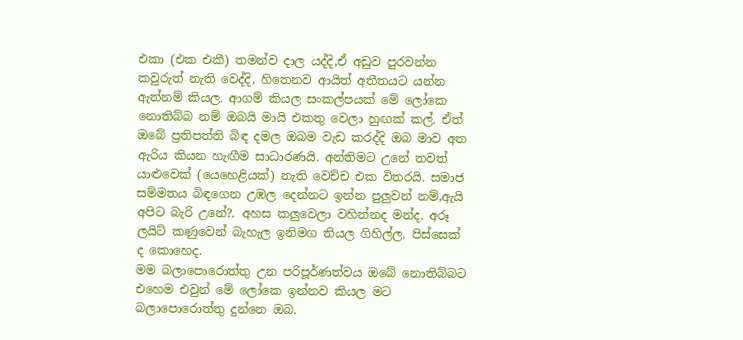එකා (එක එකී) තමන්ව දාල යද්දි,ඒ අඩුව පුරවන්න කවුරුත් නැති වෙද්දි, හිතෙනව ආයිත් අතීතයට යන්න ඇත්නම් කියල. ආගම් කියල සංකල්පයක් මේ ලෝකෙ නොතිබ්බ නම් ඔබයි මායි එකතු වෙලා හුඟක් කල්. ඒත් ඔබේ ප්‍රතිපත්ති බිඳ දමල ඔබම වැඩ කරද්දි ඔබ මාව අත ඇරිය කියන හැඟීම සාධාරණයි. අන්තිමට උනේ තවත් යාළුවෙක් (යෙහෙළියක්) නැති වෙච්ච එක විතරයි. සමාජ සම්මතය බිඳගෙන උඹල දෙන්නට ඉන්න පුලුවන් නම්,ඇයි අපිට බැරි උනේ?. අහස කලුවෙලා වහින්නද මන්ද. අරූ ලයිට් කණුවෙන් බැහැල ඉනිමග තියල ගිහිල්ල. පිස්සෙක් ද කොහෙද.
මම බලාපොරොත්තු උන පරිපූර්ණත්වය ඔබේ නොතිබ්බට එහෙම එවුන් මේ ලෝකෙ ඉන්නව කියල මට බලාපොරොත්තු දුන්නෙ ඔබ.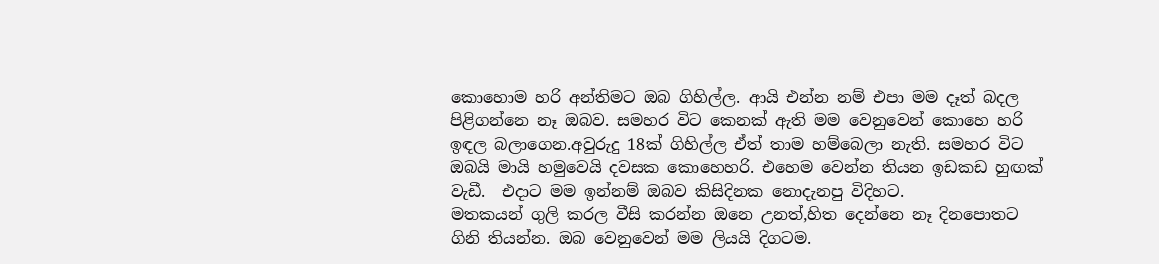කොහොම හරි අන්තිමට ඔබ ගිහිල්ල. ආයි එන්න නම් එපා මම දෑත් බදල පිළිගන්නෙ නෑ ඔබව. සමහර විට කෙනක් ඇති මම වෙනුවෙන් කොහෙ හරි ඉඳල බලාගෙන.අවුරුදු 18ක් ගිහිල්ල ඒත් තාම හම්බෙලා නැති. සමහර විට ඔබයි මායි හමුවෙයි දවසක කොහෙහරි. එහෙම වෙන්න තියන ඉඩකඩ හුඟක් වැඩී.  එදාට මම ඉන්නම් ඔබව කිසිදිනක නොදැනපු විදිහට.
මතකයන් ගුලි කරල වීසි කරන්න ඔනෙ උනත්,හිත දෙන්නෙ නෑ දිනපොතට ගිනි තියන්න. ඔබ වෙනුවෙන් මම ලියයි දිගටම.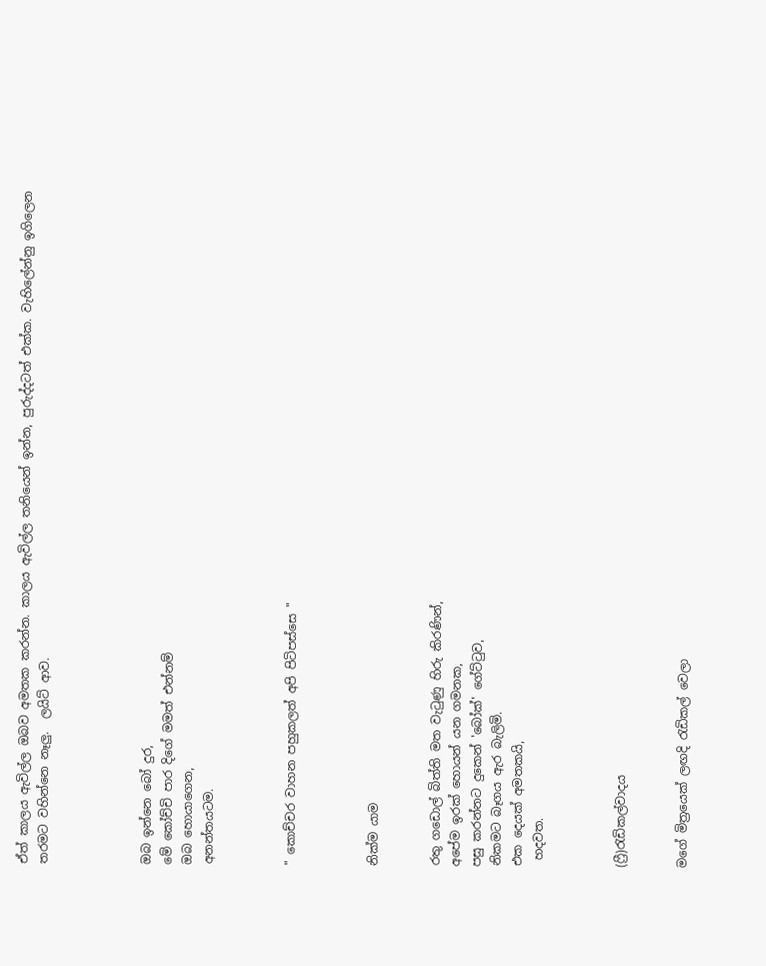ඒත් කාලය ඇවිල්ල ඔබව අමතක කරන්න. කාලය ඇවිල්ල තනියෙන් ඉන්න, පුරුද්දටත් එක්ක. වැහිලේන්නු ඉගිලෙන තරමට වහින්නෙ නෑලු.  ලයිට් ආව.




ඔබ ඉන්නෙ බෝ දුර,
මේ කෝච්චි පාර දිගේ මමත් එන්නම්
ඔබ හොයාගෙන,
අනන්තයටම.



" කොච්චර වාහන පහුකලත් අපි පිටිපස්සෙ "



නික්ම යාම


රතු ගඩොල් බිත්ති මත වැටුණු හිරු කිරණින්,
අපේම ඉරක් හොයන් යන ගමනක,
පසු කරන්නට දුකෙන් 'බෝක්' ගේට්ටුව,
නිකමට බෑගය ඇර බැලිමි.
එක දෙයක් අමතකයි,
 හදවත.



(ෆ්‍රී)රැඩිකල්වාදය


මගේ මිත්‍රයෙක් ලඟදි ‍රැඩිකල් වෙලා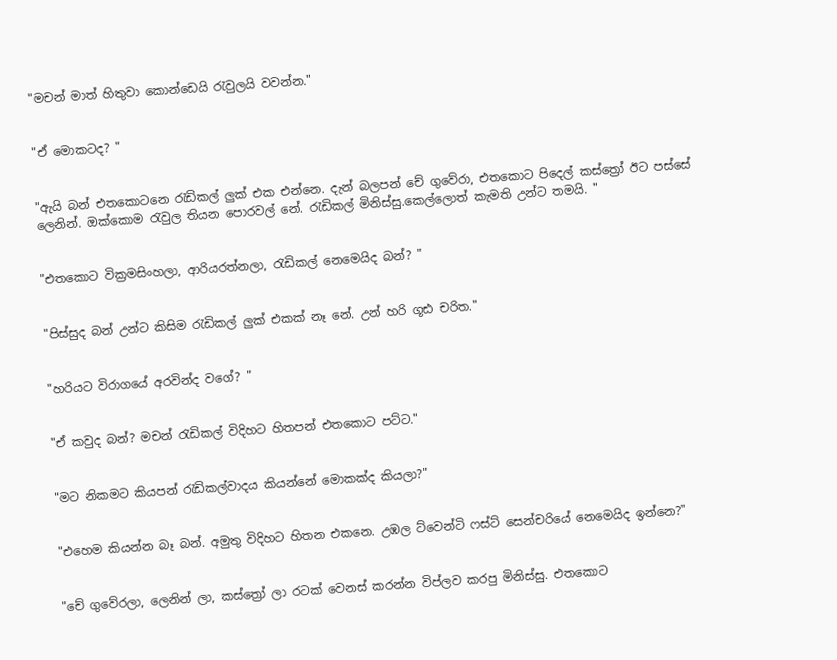"මචන් මාත් හිතුවා කොන්ඩෙයි ‍රැවුලයි වවන්න."


"ඒ මොකටද? "


"ඇයි බන් එතකොටනෙ ‍රැඩිකල් ලුක් එක එන්නෙ. දැන් බලපන් චේ ගුවේරා, එතකොට පිදෙල් කස්ත්‍රෝ ඊට පස්සේ ලෙනින්. ඔක්කොම ‍රැවුල තියන පොරවල් නේ. රැඩිකල් මිනිස්සු.කෙල්ලොත් කැමති උන්ට තමයි. "


"එතකොට වික්‍රමසිංහලා, ආරියරත්නලා, රැඩිකල් නෙමෙයිද බන්? "


"පිස්සුද බන් උන්ට කිසිම ‍රැඩිකල් ලුක් එකක් නෑ නේ. උන් හරි ගූඪ චරිත."


"හරියට විරාගයේ අරවින්ද වගේ? "


"ඒ කවුද බන්? මචන් ‍රැඩිකල් විදිහට හිතපන් එතකොට පට්ට."


"මට නිකමට කියපන් ‍රැඩිකල්වාදය කියන්නේ මොකක්ද කියලා?"


"එහෙම කියන්න බෑ බන්. අමුතු විදිහට හිතන එකනෙ. උඹල ට්වෙන්ටි ෆස්ට් සෙන්චරියේ නෙමෙයිද ඉන්නෙ?"


"චේ ගුවේරලා, ලෙනින් ලා, කස්ත්‍රෝ ලා රටක් වෙනස් කරන්න විප්ලව කරපු මිනිස්සු. එතකොට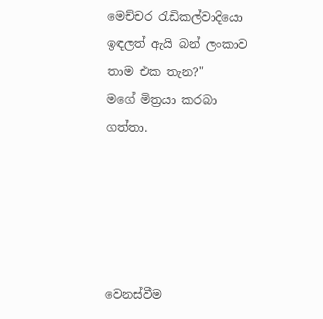මෙච්චර ‍රැඩිකල්වාදියො ඉඳලත් ඇයි බන් ලංකාව තාම එක තැන?"
මගේ මිත්‍රයා කරබා ගත්තා.





වෙනස්වීම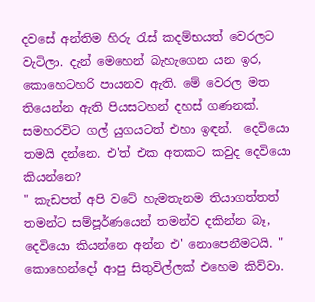දවසේ අන්තිම හිරු රැස් කදම්භයත් වෙරලට වැටිලා. දැන් මෙහෙන් බැහැගෙන යන ඉර, කොහෙටහරි පායනව ඇති. මේ වෙරල මත තියෙන්න ඇති පියසටහන් දහස් ගණනක්. සමහරවිට ගල් යුගයටත් එහා ඉඳන්.  දෙවියො තමයි දන්නෙ. එ'ත් එක අතකට කවුද දෙවියො කියන්නෙ?
" කැඩපත් අපි වටේ හැමතැනම තියාගත්තත් තමන්ට සම්පූර්ණයෙන් තමන්ව දකින්න බෑ, දෙවියො කියන්නෙ අන්න එ' නොපෙනීමටයි. " කොහෙන්දෝ ආපු සිතුවිල්ලක් එහෙම කිව්වා.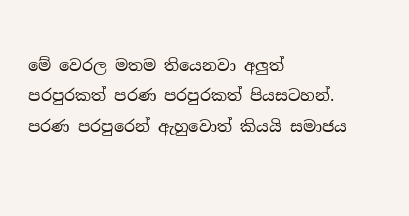මේ වෙරල මතම තියෙනවා අලුත් පරපුරකත් පරණ පරපුරකත් පියසටහන්. පරණ පරපුරෙන් ඇහුවොත් කියයි සමාජය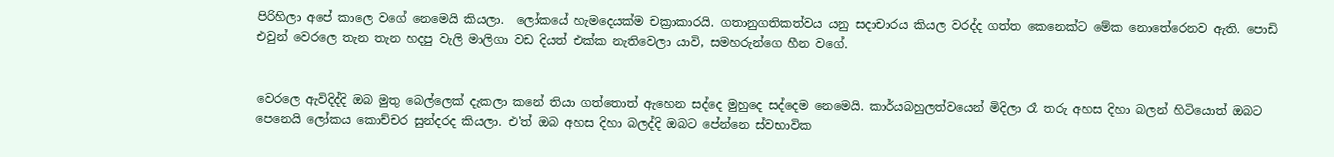පිරිහිලා අපේ කාලෙ වගේ නෙමෙයි කියලා.  ලෝකයේ හැමදෙයක්ම චක්‍රාකාරයි. ගතානුගතිකත්වය යනු සදාචාරය කියල වරද්ද ගත්ත කෙනෙක්ට මේක නොතේරෙනව ඇති. පොඩි එවුන් වෙරලෙ තැන තැන හදපු වැලි මාලිගා වඩ දියත් එක්ක නැතිවෙලා යාවි, සමහරුන්ගෙ හීන වගේ.


වෙරලෙ ඇවිදිද්දි ඔබ මුතු බෙල්ලෙක් දැකලා කනේ තියා ගත්තොත් ඇහෙන සද්දෙ මුහුදෙ සද්දෙම නෙමෙයි. කාර්යබහුලත්වයෙන් මිදිලා රෑ තරු අහස දිහා බලන් හිටියොත් ඔබට පෙනෙයි ලෝකය කොච්චර සුන්දරද කියලා. එ'ත් ඔබ අහස දිහා බලද්දි ඔබට පේන්නෙ ස්වභාවික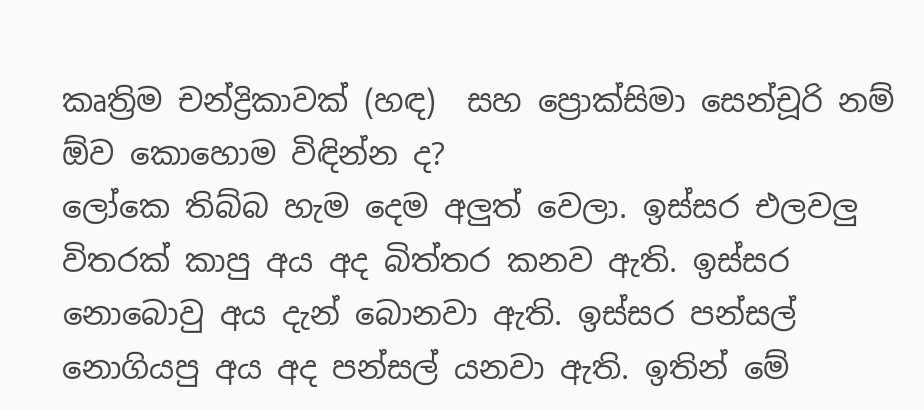කෘත්‍රිම චන්ද්‍රිකාවක් (හඳ)  සහ ප්‍රොක්සිමා සෙන්චූරි නම් ඕව කොහොම විඳින්න ද?
ලෝකෙ තිබ්බ හැම දෙම අලුත් වෙලා. ඉස්සර එලවලු විතරක් කාපු අය අද බිත්තර කනව ඇති. ඉස්සර නොබොවු අය දැන් බොනවා ඇති. ඉස්සර පන්සල් නොගියපු අය අද පන්සල් යනවා ඇති. ඉතින් මේ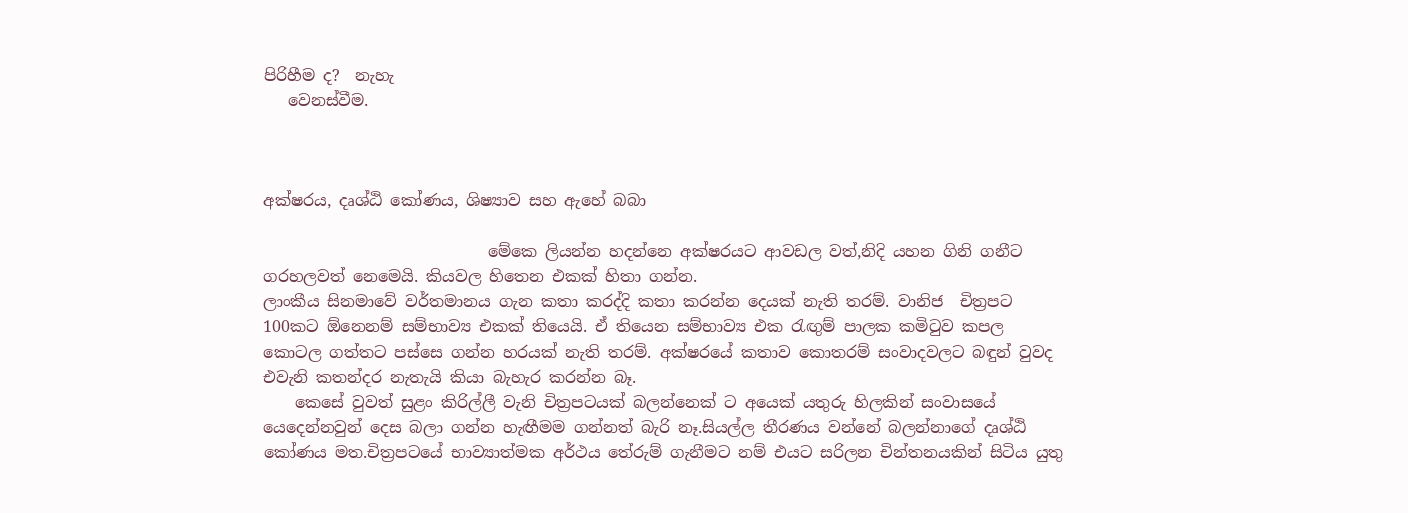පිරිහීම ද?  නැහැ
   වෙනස්වීම.



අක්ෂරය, දෘශ්ඨි කෝණය, ශිෂ්‍යාව සහ ඇහේ බබා

                            මේකෙ ලියන්න හදන්නෙ අක්ෂරයට ආවඩල වත්,නිදි යහන ගිනි ගනීට ගරහලවත් නෙමෙයි. කියවල හිතෙන එකක් හිතා ගන්න.
ලාංකීය සිනමාවේ වර්තමානය ගැන කතා කරද්දි කතා කරන්න දෙයක් නැති තරම්. වානිජ  චිත්‍රපට 100කට ඕනෙනම් සම්භාව්‍ය එකක් තියෙයි. ඒ තියෙන සම්භාව්‍ය එක ‍රැඟුම් පාලක කමි‍ටුව කපල කොටල ගත්තට පස්සෙ ගන්න හරයක් නැති තරම්. අක්ෂරයේ කතාව කොතරම් සංවාදවලට බඳුන් වුවද එවැනි කතන්දර නැතැයි කියා බැහැර කරන්න බෑ.
    කෙසේ වුවත් සුළං කිරිල්ලී වැනි චිත්‍රපටයක් බලන්නෙක් ට අයෙක් යතුරු හිලකින් සංවාසයේ යෙදෙන්නවුන් දෙස බලා ගන්න හැඟීමම ගන්නත් බැරි නෑ.සියල්ල තීරණය වන්නේ බලන්නාගේ දෘශ්ඨි කෝණය මත.චිත්‍රපටයේ භාව්‍යාත්මක අර්ථය තේරුම් ගැනීමට නම් එයට සරිලන චින්තනයකින් සිටිය යුතු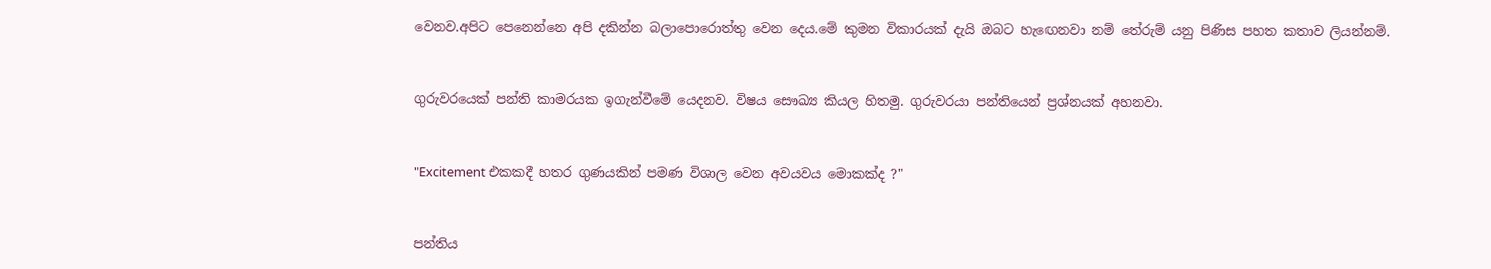වෙනව.අපිට පෙනෙන්නෙ අපි දකින්න බලාපොරොත්තු වෙන දෙය.මේ කුමන විකාරයක් දැයි ඔබට හැ‍ඟෙනවා නම් තේරුම් යනු පිණිස පහත කතාව ලියන්නම්.


ගුරුවරයෙක් පන්ති කාමරයක ඉගැන්වීමේ යෙදනව. විෂය සෞඛ්‍ය කියල හිතමු. ගුරුවරයා පන්තියෙන් ප්‍රශ්නයක් අහනවා.


"Excitement එකකදී හතර ගුණයකින් පමණ විශාල වෙන අවයවය මොකක්ද ?"


පන්තිය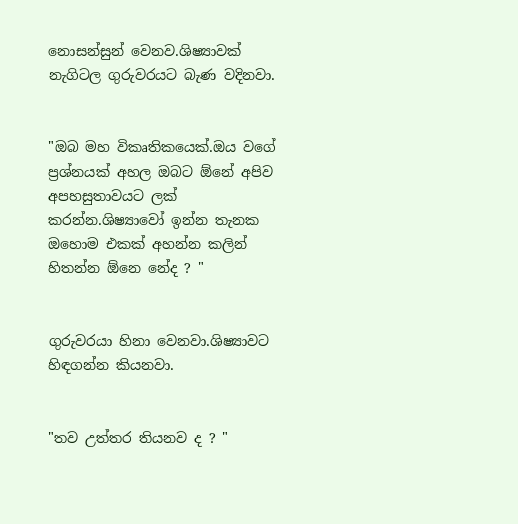නොසන්සුන් වෙනව.ශිෂ්‍යාවක් නැගිටල ගුරුවරයට බැණ වදිනවා.


"ඔබ මහ විකෘතිකයෙක්.ඔය වගේ ප්‍රශ්නයක් අහල ඔබට ඕනේ අපිව අපහසුතාවයට ලක් කරන්න.ශිෂ්‍යාවෝ ඉන්න තැනක ඔහොම එකක් අහන්න කලින් හිතන්න ඕනෙ නේද ? "


ගුරුවරයා හිනා වෙනවා.ශිෂ්‍යාවට හිඳගන්න කියනවා.


"තව උත්තර තියනව ද ? "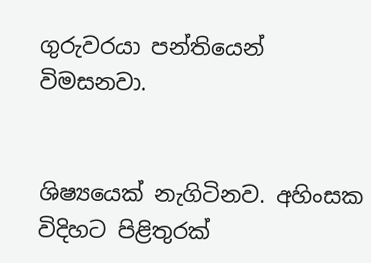ගුරුවරයා පන්තියෙන් විමසනවා.


ශිෂ්‍යයෙක් නැගිටිනව. අහිංසක විදිහට පිළිතුරක්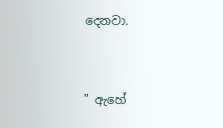දෙනවා.


" ඇහේ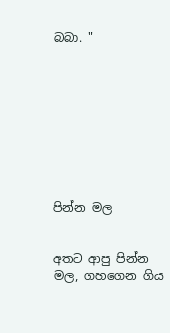බබා. "









පින්න මල


අතට ආපු පින්න මල, ගහගෙන ගිය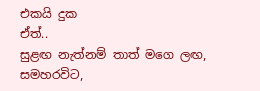එකයි දුක
ඒත්..
සුළඟ නැත්නම් තාත් මගෙ ලඟ,
සමහරවිට,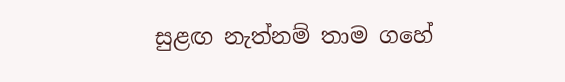සුළඟ නැත්නම් තාම ගහේ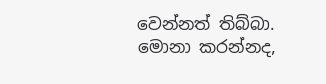වෙන්නත් තිබ්බා.
මොනා කරන්නද,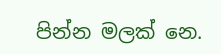පින්න මලක් නෙ.